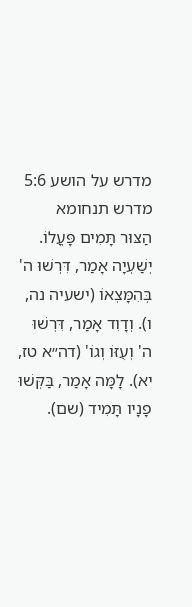מדרש על הושע 5:6
מדרש תנחומא
הַצּוּר תָּמִים פָּעֳלוֹ. יְשַׁעְיָה אָמַר, דִּרְשׁוּ ה' בְּהִמָּצְאוֹ (ישעיה נה, ו). וְדָוִד אָמַר, דִּרְשׁוּ ה' וְעֻזּוֹ וְגוֹ' (דה״א טז, יא). לָמָּה אָמַר, בַּקְּשׁוּ פָנָיו תָּמִיד (שם).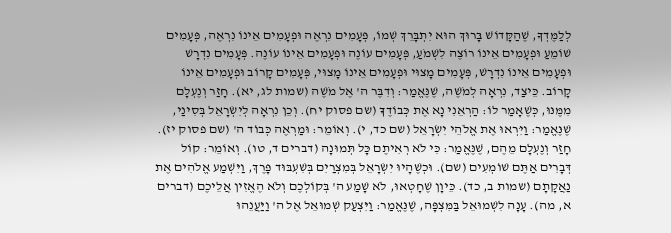לְלַמֶּדְךָ, שֶׁהַקָּדוֹשׁ בָּרוּךְ הוּא יִתְבָּרֵךְ שְׁמוֹ, פְּעָמִים נִרְאֶה וּפְעָמִים אֵינוֹ נִרְאֶה, פְּעָמִים שׁוֹמֵעַ וּפְעָמִים אֵינוֹ רוֹצֶה לִשְׁמֹעַ, פְּעָמִים עוֹנֶה וּפְעָמִים אֵינוֹ עוֹנֶה. פְּעָמִים נִדְרָשׁ וּפְעָמִים אֵינוֹ נִדְרָשׁ, פְּעָמִים מָצוּי וּפְעָמִים אֵינוֹ מָצוּי, פְּעָמִים קָרוֹב וּפְעָמִים אֵינוֹ קָרוֹב. כֵּיצַד, נִרְאָה לְמֹשֶׁה, שֶׁנֶּאֱמַר: וְדִבֶּר ה' אֶל מֹשֶׁה (שמות לג, יא). חָזַר וְנֶעְלָם מִמֶּנּוּ, כְּשֶׁאָמַר לוֹ: הַרְאֵנִי נָא אֶת כְּבוֹדֶךָ (שם פסוק יח). וְכֵן נִרְאָה לְיִשְׂרָאֵל בְּסִינַי, שֶׁנֶּאֱמַר: וַיִּרְאוּ אֶת אֱלֹהֵי יִשְׂרָאֵל (שם כד, י). וְאוֹמֵר: וּמַרְאֶה כְּבוֹד ה' (שם פסוק יז). חָזַר וְנֶעְלָם מֵהֶם, שֶׁנֶּאֱמַר: כִּי לֹא רְאִיתֶם כָּל תְּמוּנָה (דברים ד, טו). וְאוֹמֵר: קוֹל דְּבָרִים אַתֶּם שׁוֹמְעִים (שם). וּכְשֶׁהָיוּ יִשְׂרָאֵל בְּמִצְרַיִם בְּשִׁעְבּוּד פָּרֶךְ, וַיִּשְׁמַע אֱלֹהִים אֶת נַאֲקָתָם (שמות ב, כד). כֵּיוָן שֶׁחָטְאוּ, לֹא שָׁמַע ה' בְּקוֹלְכֶם וְלֹא הֶאֱזִין אֲלֵיכֶם (דברים א, מה). עָנָה לִשְׁמוּאֵל בַּמִּצְפָּה, שֶׁנֶּאֱמַר: וַיִּצְעַק שְׁמוּאֵל אֶל ה' וַיַּעֲנֵהוּ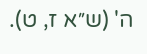ה' (ש״א ז, ט).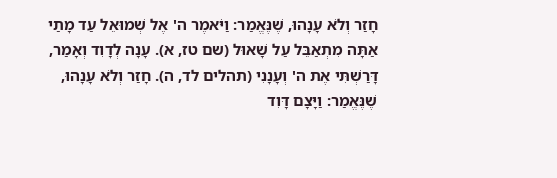חָזַר וְלֹא עָנָהוּ, שֶׁנֶּאֱמַר: וַיֹּאמֶר ה' אֶל שְׁמוּאֵל עַד מָתַי אַתָּה מִתְאַבֵּל עַל שָׁאוּל (שם טז, א). עָנָה לְדָוִד וְאָמַר, דָּרַשְׁתִּי אֶת ה' וְעָנָנִי (תהלים לד, ה). חָזַר וְלֹא עָנָהוּ, שֶׁנֶּאֱמַר: וַיָּצָם דָּוִד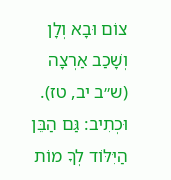צוֹם וּבָא וְלָן וְשָׁכַב אַרְצָה (ש״ב יב, טז). וּכְתִיב: גַּם הַבֵּן הַיִּלּוֹד לְךָ מוֹת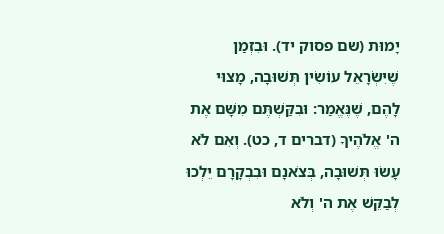יָמוּת (שם פסוק יד). וּבִזְמַן שֶׁיִּשְׂרָאֵל עוֹשִׂין תְּשׁוּבָה, מָצוּי לָהֶם, שֶׁנֶּאֱמַר: וּבִקַּשְׁתֶּם מִשָּׁם אֶת ה' אֱלֹהֶיךָ (דברים ד, כט). וְאִם לֹא עָשׂוּ תְּשׁוּבָה, בְּצֹאנָם וּבִבְקָרָם יֵלְכוּ לְבַקֵּשׁ אֶת ה' וְלֹא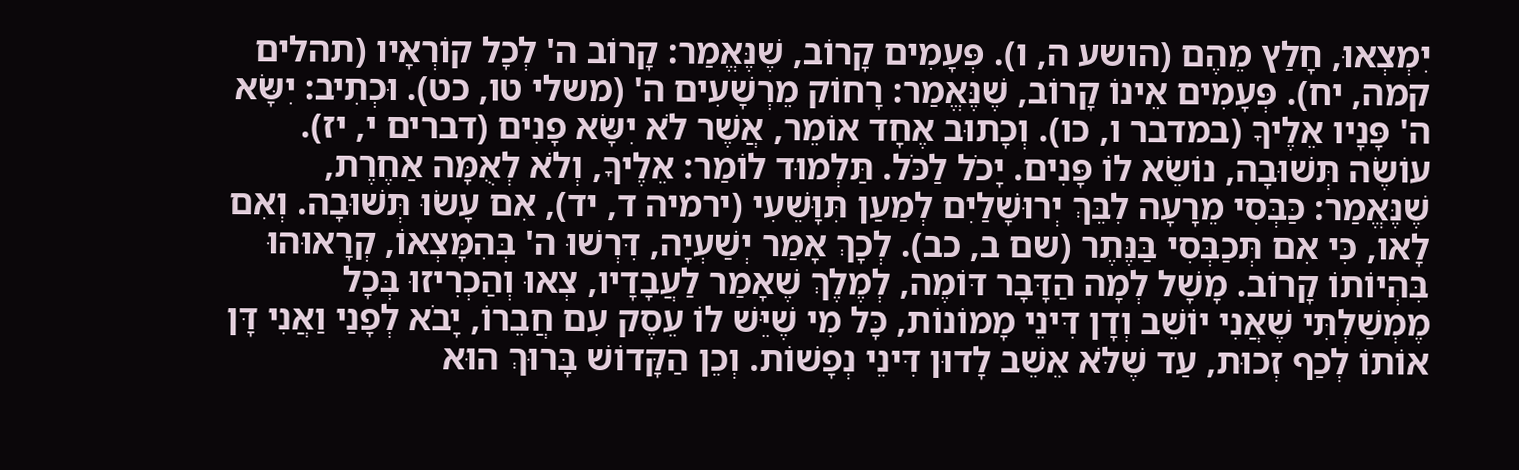יִמְצְאוּ, חָלַץ מֵהֶם (הושע ה, ו). פְּעָמִים קָרוֹב, שֶׁנֶּאֱמַר: קָרוֹב ה' לְכָל קוֹרְאָיו (תהלים קמה, יח). פְּעָמִים אֵינוֹ קָרוֹב, שֶׁנֶּאֱמַר: רָחוֹק מֵרְשָׁעִים ה' (משלי טו, כט). וּכְתִיב: יִשָּׂא ה' פָּנָיו אֵלֶיךָ (במדבר ו, כו). וְכָתוּב אֶחָד אוֹמֵר, אֲשֶׁר לֹא יִשָּׂא פָנִים (דברים י, יז). עוֹשֶׂה תְּשׁוּבָה, נוֹשֵׂא לוֹ פָּנִים. יָכֹל לַכֹּל. תַּלְמוּד לוֹמַר: אֵלֶיךָ, וְלֹא לְאֻמָּה אַחֶרֶת, שֶׁנֶּאֱמַר: כַּבְּסִי מֵרָעָה לִבֵּךְ יְרוּשָׁלַיִם לְמַעַן תִּוָּשֵׁעִי (ירמיה ד, יד), אִם עָשׂוּ תְּשׁוּבָה. וְאִם לָאו, כִּי אִם תְּכַבְּסִי בַּנֶּתֶר (שם ב, כב). לְכָךְ אָמַר יְשַׁעְיָה, דִּרְשׁוּ ה' בְּהִמָּצְאוֹ, קְרָאוּהוּ בִּהְיוֹתוֹ קָרוֹב. מָשָׁל לְמָה הַדָּבָר דּוֹמֶה, לְמֶלֶךְ שֶׁאָמַר לַעֲבָדָיו, צְאוּ וְהַכְרִיזוּ בְּכָל מֶמְשַׁלְתִּי שֶׁאֲנִי יוֹשֵׁב וְדָן דִּינֵי מָמוֹנוֹת, כָּל מִי שֶׁיֵּשׁ לוֹ עֵסֶק עִם חֲבֵרוֹ, יָבֹא לְפָנַי וַאֲנִי דָּן אוֹתוֹ לְכַף זְכוּת, עַד שֶׁלֹּא אֵשֵׁב לָדוּן דִּינֵי נְפָשׁוֹת. וְכֵן הַקָּדוֹשׁ בָּרוּךְ הוּא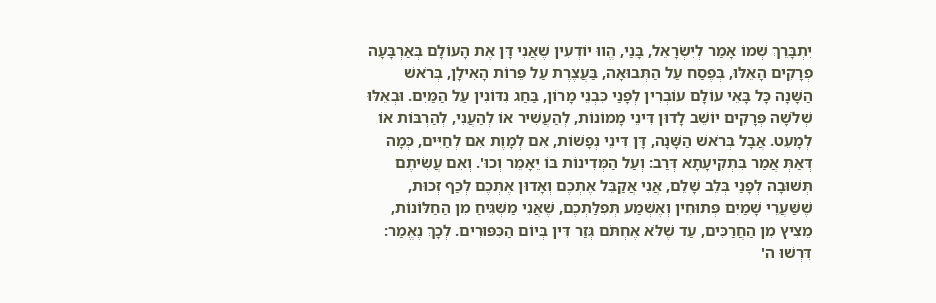יִתְבָּרֵךְ שְׁמוֹ אָמַר לְיִשְׂרָאֵל, בָּנַי, הֱווּ יוֹדְעִין שֶׁאֲנִי דָּן אֶת הָעוֹלָם בְּאַרְבָּעָה פְרָקִים הָאֵלּוּ, בְּפֶסַח עַל הַתְּבוּאָה, בַּעֲצֶרֶת עַל פֵּרוֹת הָאִילָן, בְּרֹאשׁ הַשָּׁנָה כָּל בָּאֵי עוֹלָם עוֹבְרִין לְפָנַי כִּבְנֵי מָרוֹן, בַּחַג נִדּוֹנִין עַל הַמַּיִם. וּבְאֵלּוּ שְׁלֹשָׁה פְּרָקִים יוֹשֵׁב לָדוּן דִּינֵי מָמוֹנוֹת, לְהַעֲשִׁיר אוֹ לְהַעֲנִי, לְהַרְבּוֹת אוֹ לְמָעֵט. אֲבָל בְּרֹאשׁ הַשָּׁנָה, דָּן דִּינֵי נְפָשׁוֹת, אִם לְמָוֶת אִם לְחַיִּים, כְּמָה דְּאַתְּ אֲמַר בִּתְקִיעָתָא דְּרַב: וְעַל הַמְּדִינוֹת בּוֹ יֵאָמֵר וְכוּ'. וְאִם עֲשִׂיתֶם תְּשׁוּבָה לְפָנַי בְּלֵב שָׁלֵם, אֲנִי אֲקַבֵּל אֶתְכֶם וְאָדוּן אֶתְכֶם לְכַף זְכוּת, שֶׁשַּׁעֲרֵי שָׁמַיִם פְּתוּחִין וְאֶשְׁמַע תְּפִלַּתְכֶם, שֶׁאֲנִי מַשְׁגִּיחַ מִן הַחַלּוֹנוֹת, מֵצִיץ מִן הַחֲרַכִּים, עַד שֶׁלֹּא אֶחְתֹּם גְּזַר דִּין בְּיוֹם הַכִּפּוּרִים. לְכָךְ נֶאֱמַר: דִּרְשׁוּ ה'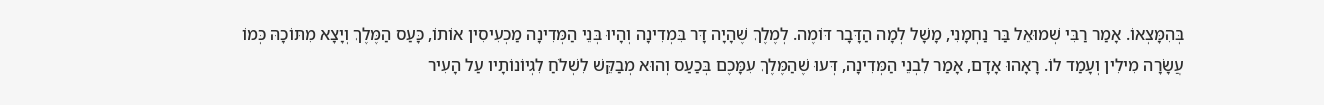בְּהִמָּצְאוֹ. אָמַר רַבִּי שְׁמוּאֵל בַּר נַחְמָנִי, מָשָׁל לְמָה הַדָּבָר דּוֹמֶה. לְמֶלֶךְ שֶׁהָיָה דָּר בִּמְדִינָה וְהָיוּ בְּנֵי הַמְּדִינָה מַכְעִיסִין אוֹתוֹ, כָּעַס הַמֶּלֶךְ וְיָצָא מִתּוֹכָהּ כְּמוֹ עֲשָׂרָה מִילִין וְעָמַד לוֹ. רָאָהוּ אָדָם, אָמַר לִבְנֵי הַמְּדִינָה, דְּעוּ שֶׁהַמֶּלֶךְ עִמָּכֶם בְּכַעַס וְהוּא מְבַקֵּשׁ לִשְׁלֹחַ לִגְיוֹנוֹתָיו עַל הָעִיר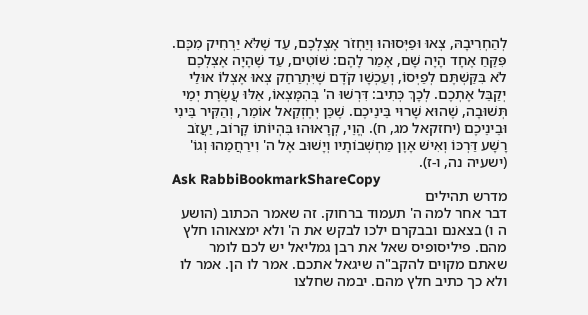לְהַחְרִיבָהּ, צְאוּ וּפַיְּסוּהוּ וְיַחְזֹר אֶצְלְכֶם, עַד שֶׁלֹּא יַרְחִיק מִכֶּם. פִּקֵּחַ אֶחָד הָיָה שָׁם, אָמַר לָהֶם: שׁוֹטִים, עַד שֶׁהָיָה אֶצְלְכֶם לֹא בִּקַּשְׁתֶּם לְפַיְּסוֹ, וְעַכְשָׁו קֹדֶם שֶׁיִּתְרַחֵק צְאוּ אֶצְלוֹ אוּלַי יְקַבֵּל אֶתְכֶם. לְכָךְ כְּתִיב: דִּרְשׁוּ ה' בְּהִמָּצְאוֹ, אֵלּוּ עֲשֶׂרֶת יְמֵי תְּשׁוּבָה, שֶׁהוּא שָׁרוּי בֵּינֵיכֶם. שֶׁכֵּן יְחֶזְקֵאל אוֹמֵר, וְהַקִּיר בֵּינִי וּבֵינֵיכֶם (יחזקאל מג, ח). הֱוֵי, קְרָאוּהוּ בִּהְיוֹתוֹ קָרוֹב, יַעֲזֹב רָשָׁע דַּרְכּוֹ וְאִישׁ אָוֶן מַחְשְׁבוֹתָיו וְיָשׁוּב אֶל ה' וִירַחֲמֵהוּ וְגוֹ' (ישעיה נה, ו-ז).
Ask RabbiBookmarkShareCopy
מדרש תהילים
דבר אחר למה ה' תעמוד ברחוק. זה שאמר הכתוב (הושע ה ו) בצאנם ובבקרם ילכו לבקש את ה' ולא ימצאוהו חלץ מהם. פיליסופיס שאל את רבן גמליאל יש לכם לומר שאתם מקוים להקב"ה שיגאל אתכם. אמר לו הן. אמר לו ולא כך כתיב חלץ מהם. יבמה שחלצו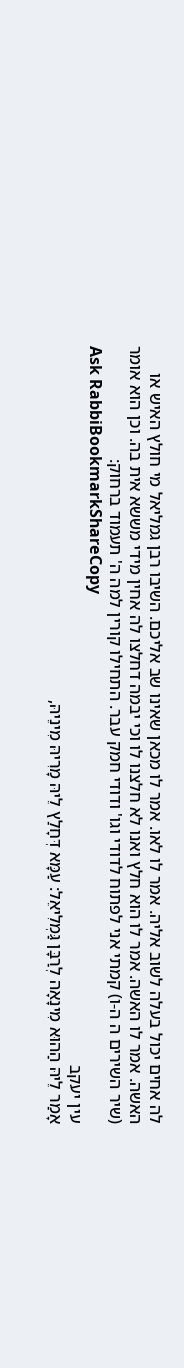לה אחים יכול בעלה לשוב אליה. אמר לו לאו. אמר לו מכאן שאינו שב אליכם. השיבו רבן גמליאל מי חולץ האיש או האשה. אמר לו האשה. אמר לו הוא חלץ ואנו לא חלצנו לו וכי יבמה דחלצו לה אחין מידי מששא אית בה. וכן הוא אומר (שיר השירים ה ה-ו) קמתי אני לפתוח לדודי וגו' ודודי חמק עבר. התחילו קורין למה ה' תעמוד ברחוק:
Ask RabbiBookmarkShareCopy
עין יעקב
אָמַר לֵיהּ הַהוּא מִינָאָה לְרַבָּן גַּמְלִיאֵל: עַמָּא דְּחָלַץ לֵיהּ מָרִיהּ מִינֵיהּ,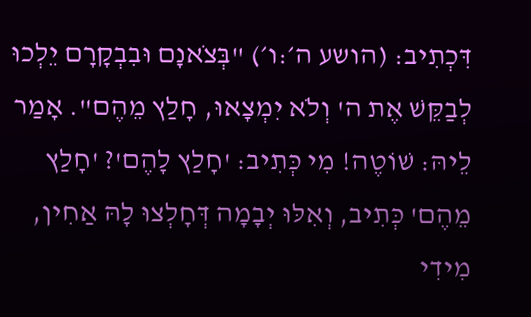דִּכְתִיב: (הושע ה׳:ו׳) "בְּצֹאנָם וּבִבְקָרָם יֵלְכוּ לְבַקֵּשׁ אֶת ה' וְלֹא יִמְצָאוּ, חָלַץ מֵהֶם". אָמַר לֵיהּ: שׁוֹטֶה! מִי כְּתִיב: 'חָלַץ לָהֶם'? 'חָלַץ מֵהֶם' כְּתִיב, וְאִלּוּ יְבָמָה דְּחָלְצוּ לָהּ אַחִין, מִידִי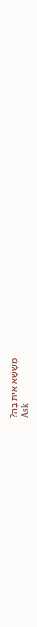מְשָׁשָׁא אִית בָּהּ?
Ask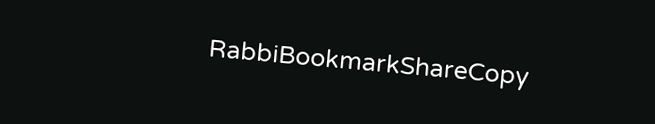RabbiBookmarkShareCopy